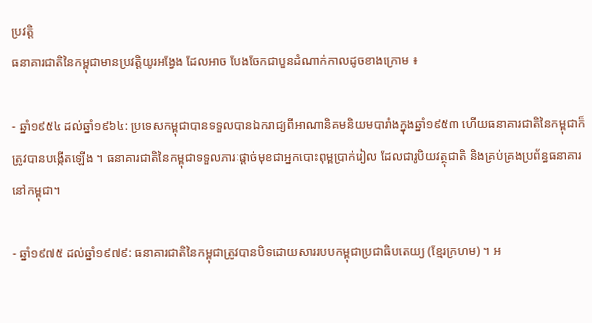ប្រវត្តិ
ធនាគារជាតិនៃកម្ពុជាមានប្រវត្តិយូរអង្វែង ដែលអាច បែងចែកជាបួនដំណាក់កាលដូចខាងក្រោម ៖

- ឆ្នាំ១៩៥៤ ដល់ឆ្នាំ១៩៦៤: ប្រទេសកម្ពុជាបានទទួលបានឯករាជ្យពីអាណានិគមនិយមបារាំងក្នុងឆ្នាំ១៩៥៣ ហើយធនាគារជាតិនៃកម្ពុជាក៏ត្រូវបានបង្កើតឡើង ។ ធនាគារជាតិនៃកម្ពុជាទទួលភារៈផ្តាច់មុខជាអ្នកបោះពុម្ពប្រាក់រៀល ដែលជារូបិយវត្ថុជាតិ និងគ្រប់គ្រងប្រព័ន្ធធនាគារនៅកម្ពុជា។

- ឆ្នាំ១៩៧៥ ដល់ឆ្នាំ១៩៧៩: ធនាគារជាតិនៃកម្ពុជាត្រូវបានបិទដោយសាររបបកម្ពុជាប្រជាធិបតេយ្យ (ខ្មែរក្រហម) ។ អ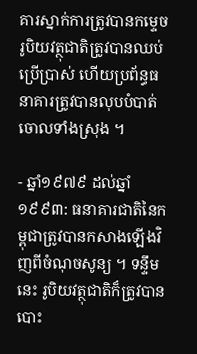គារស្នាក់ការត្រូវបានកម្ទេច រូបិយវត្ថុជាតិត្រូវបានឈប់ប្រើប្រាស់ ហើយប្រព័ន្ធធនាគារត្រូវបានលុបបំបាត់ចោលទាំងស្រុង ។

- ឆ្នាំ១៩៧៩ ដល់ឆ្នាំ១៩៩៣: ធនាគារជាតិនៃកម្ពុជាត្រូវបានកសាងឡើងវិញពីចំណុចសូន្យ ។ ទន្ទឹមនេះ រូបិយវត្ថុជាតិក៏ត្រូវបានបោះ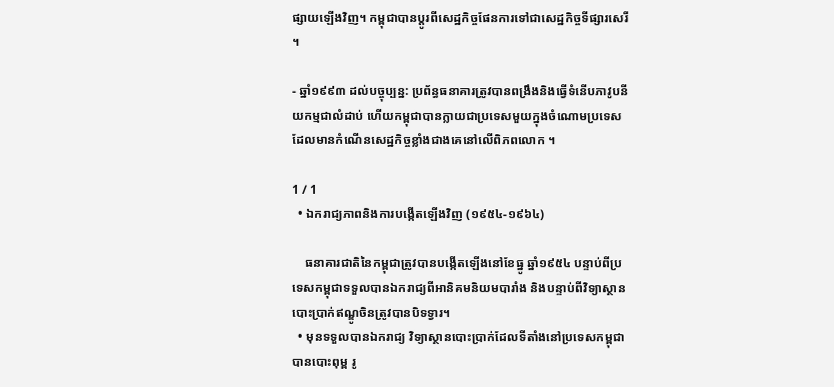ផ្សាយឡើងវិញ។ កម្ពុជាបានប្តូរពីសេដ្ឋកិច្ចផែនការទៅជាសេដ្ឋកិច្ចទីផ្សារសេរី ។

- ឆ្នាំ១៩៩៣ ដល់បច្ចុប្បន្ន: ប្រព័ន្ធធនាគារត្រូវបានពង្រឹងនិងធ្វើទំនើបភាវូបនីយកម្មជាលំដាប់ ហើយកម្ពុជាបានក្លាយជាប្រទេសមួយក្នុងចំណោមប្រទេសដែលមានកំណើនសេដ្ឋកិច្ចខ្លាំងជាងគេនៅលើពិភពលោក ។

1 / 1
  • ឯករាជ្យភាពនិងការបង្កើតឡើងវិញ (១៩៥៤-១៩៦៤)

    ធនាគារជាតិនៃកម្ពុជាត្រូវបានបង្កើតឡើងនៅខែធ្នូ ឆ្នាំ១៩៥៤ បន្ទាប់ពីប្រទេសកម្ពុជាទទួលបានឯករាជ្យពីអានិគមនិយមបារាំង និងបន្ទាប់ពីវិទ្យាស្ថានបោះប្រាក់ឥណ្ឌូចិនត្រូវបានបិទទ្វារ។
  • មុនទទួលបានឯករាជ្យ វិទ្យាស្ថានបោះប្រាក់ដែលទីតាំងនៅប្រទេសកម្ពុជា បានបោះពុម្ព រូ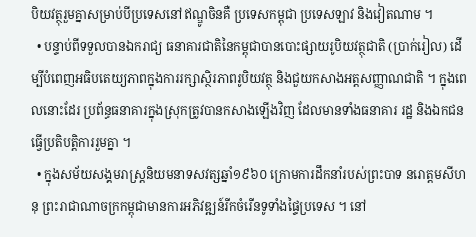បិយវត្ថុរួមគ្នាសម្រាប់បីប្រទេសនៅឥណ្ឌូចិនគឺ ប្រទេសកម្ពុជា ប្រទេសឡាវ និងវៀតណាម ។
  • បន្ទាប់ពីទទួលបានឯករាជ្យ ធនាគារជាតិនៃកម្ពុជាបានបោះផ្សាយរូបិយវត្ថុជាតិ (ប្រាក់រៀល) ដើម្បីបំពេញអធិបតេយ្យភាពក្នុងការរក្សាស្ថិរភាពរូបិយវត្ថុ និងជួយកសាងអត្តសញ្ញាណជាតិ ។ ក្នុងពេលនោះដែរ ប្រព័ន្ធធនាគារក្នុងស្រុកត្រូវបានកសាងឡើងវិញ ដែលមានទាំងធនាគារ រដ្ឋ និងឯកជនធ្វើប្រតិបត្តិការរួមគ្នា ។
  • ក្នុងសម័យសង្គមរាស្រ្តនិយមនាទសវត្សឆ្នាំ១៩៦០ ក្រោមការដឹកនាំរបស់ព្រះបាទ នរោត្តមសីហនុ ព្រះរាជាណាចក្រកម្ពុជាមានការអភិវឌ្ឍន៍រីកចំរើនទូទាំងផ្ទៃប្រទេស ។ នៅ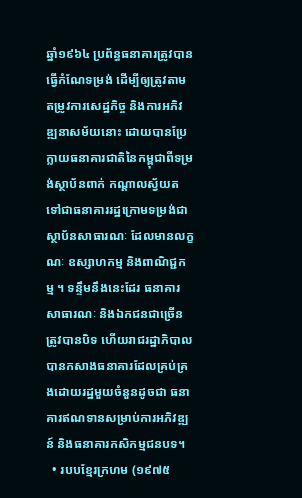ឆ្នាំ១៩៦៤ ប្រព័ន្ធធនាគារត្រូវបានធ្វើកំណែទម្រង់ ដើម្បីឲ្យត្រូវតាមតម្រូវការសេដ្ឋកិច្ច និងការអភិវឌ្ឍនាសម័យនោះ ដោយបានប្រែក្លាយធនាគារជាតិនៃកម្ពុជាពីទម្រង់ស្ថាប័នពាក់ កណ្តាលស្វ័យត ទៅជាធនាគាររដ្ឋក្រោមទម្រង់ជាស្ថាប័នសាធារណៈ ដែលមានលក្ខណៈ ឧស្សាហកម្ម និងពាណិជ្ជកម្ម ។ ទន្ទឹមនឹងនេះដែរ ធនាគារសាធារណៈ និងឯកជនជាច្រើន ត្រូវបានបិទ ហើយរាជរដ្ឋាភិបាលបានកសាងធនាគារដែលគ្រប់គ្រងដោយរដ្ឋមួយចំនួនដូចជា ធនាគារឥណទានសម្រាប់ការអភិវឌ្ឍន៍ និងធនាគារកសិកម្មជនបទ។
  • របបខ្មែរក្រហម (១៩៧៥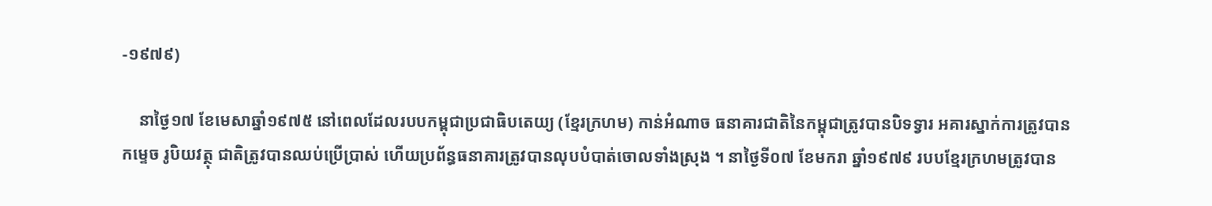-១៩៧៩)

    នាថ្ងៃ១៧ ខែមេសាឆ្នាំ១៩៧៥ នៅពេលដែលរបបកម្ពុជាប្រជាធិបតេយ្យ (ខ្មែរក្រហម) កាន់អំណាច ធនាគារជាតិនៃកម្ពុជាត្រូវបានបិទទ្វារ អគារស្នាក់ការត្រូវបានកម្ទេច រូបិយវត្ថុ ជាតិត្រូវបានឈប់ប្រើប្រាស់ ហើយប្រព័ន្ធធនាគារត្រូវបានលុបបំបាត់ចោលទាំងស្រុង ។ នាថ្ងៃទី០៧ ខែមករា ឆ្នាំ១៩៧៩ របបខ្មែរក្រហមត្រូវបាន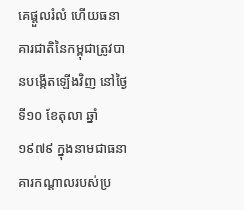គេផ្តួលរំលំ ហើយធនាគារជាតិនៃកម្ពុជាត្រូវបានបង្កើតឡើងវិញ នៅថ្ងៃទី១០ ខែតុលា ឆ្នាំ១៩៧៩ ក្នុងនាមជាធនាគារកណ្តាលរបស់ប្រ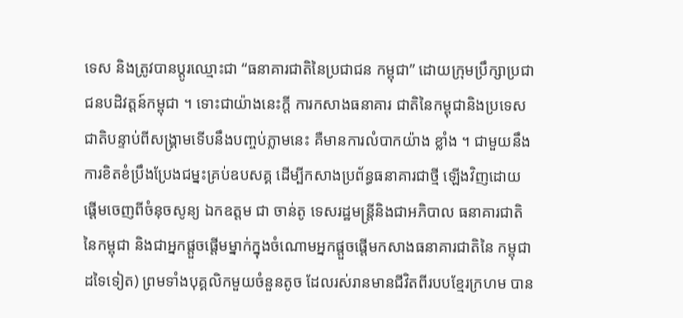ទេស និងត្រូវបានប្តូរឈ្មោះជា “ធនាគារជាតិនៃប្រជាជន កម្ពុជា” ដោយក្រុមប្រឹក្សាប្រជាជនបដិវត្តន៍កម្ពុជា ។ ទោះជាយ៉ាងនេះក្តី ការកសាងធនាគារ ជាតិនៃកម្ពុជានិងប្រទេសជាតិបន្ទាប់ពីសង្រ្គាមទើបនឹងបញ្ចប់ភ្លាមនេះ គឺមានការលំបាកយ៉ាង ខ្លាំង ។ ជាមួយនឹងការខិតខំប្រឹងប្រែងជម្នះគ្រប់ឧបសគ្គ ដើម្បីកសាងប្រព័ន្ធធនាគារជាថ្មី ឡើងវិញដោយផ្តើមចេញពីចំនុចសូន្យ ឯកឧត្តម ជា ចាន់តូ ទេសរដ្ឋមន្រ្តីនិងជាអភិបាល ធនាគារជាតិនៃកម្ពុជា និងជាអ្នកផ្តួចផ្តើមម្នាក់ក្នុងចំណោមអ្នកផ្តួចផ្តើមកសាងធនាគារជាតិនៃ កម្ពុជាដទៃទៀត) ព្រមទាំងបុគ្គលិកមួយចំនួនតូច ដែលរស់រានមានជីវិតពីរបបខ្មែរក្រហម បាន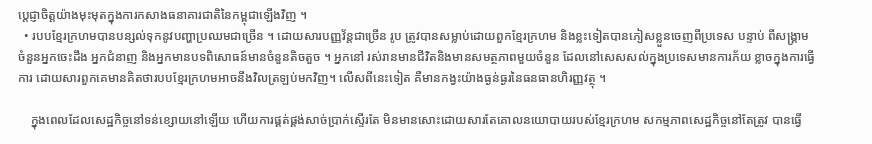ប្តេជ្ញាចិត្តយ៉ាងមុះមុតក្នុងការកសាងធនាគារជាតិនៃកម្ពុជាឡើងវិញ ។
  • របបខ្មែរក្រហមបានបន្សល់ទុកនូវបញ្ហាប្រឈមជាច្រើន ។ ដោយសារបញ្ញវ័ន្តជាច្រើន រូប ត្រូវបានសម្លាប់ដោយពួកខ្មែរក្រហម និងខ្លះទៀតបានភៀសខ្លួនចេញពីប្រទេស បន្ទាប់ ពីសង្រ្គាម ចំនួនអ្នកចេះដឹង អ្នកជំនាញ និងអ្នកមានបទពិសោធន៍មានចំនួនតិចតួច ។ អ្នកនៅ រស់រានមានជីវិតនិងមានសមត្ថភាពមួយចំនួន ដែលនៅសេសសល់ក្នុងប្រទេសមានការភ័យ ខ្លាចក្នុងការធ្វើការ ដោយសារពួកគេមានគិតថារបបខ្មែរក្រហមអាចនឹងវិលត្រឡប់មកវិញ។ លើសពីនេះទៀត គឺមានកង្វះយ៉ាងធ្ងន់ធ្ងរនៃធនធានហិរញ្ញវត្ថុ ។

    ក្នុងពេលដែលសេដ្ឋកិច្ចនៅទន់ខ្សោយនៅឡើយ ហើយការផ្គត់ផ្គង់សាច់ប្រាក់ស្ទើរតែ មិនមានសោះដោយសារតែគោលនយោបាយរបស់ខ្មែរក្រហម សកម្មភាពសេដ្ឋកិច្ចនៅតែត្រូវ បានធ្វើ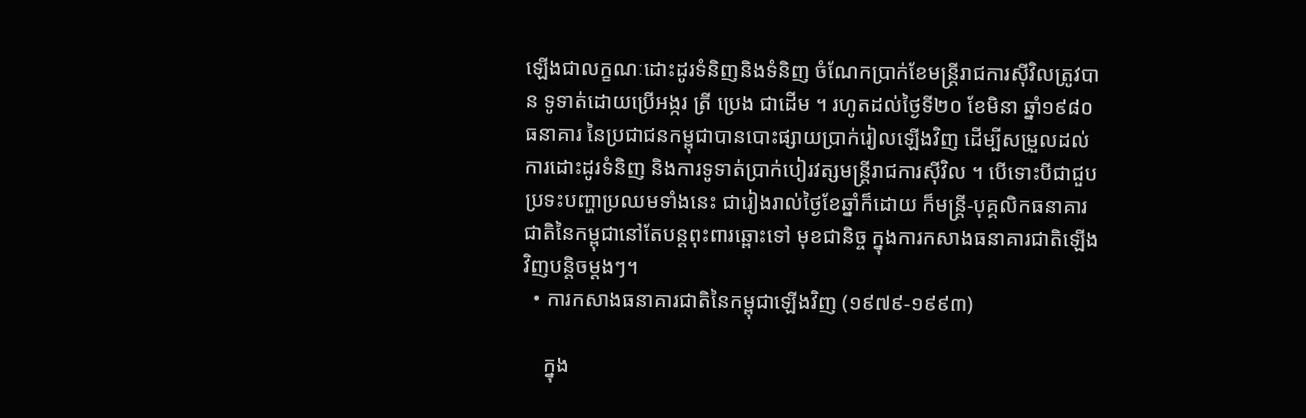ឡើងជាលក្ខណៈដោះដូរទំនិញនិងទំនិញ ចំណែកប្រាក់ខែមន្ត្រីរាជការស៊ីវិលត្រូវបាន ទូទាត់ដោយប្រើអង្ករ ត្រី ប្រេង ជាដើម ។ រហូតដល់ថ្ងៃទី២០ ខែមិនា ឆ្នាំ១៩៨០ ធនាគារ នៃប្រជាជនកម្ពុជាបានបោះផ្សាយប្រាក់រៀលឡើងវិញ ដើម្បីសម្រួលដល់ការដោះដូរទំនិញ និងការទូទាត់ប្រាក់បៀរវត្សមន្រ្តីរាជការស៊ីវិល ។ បើទោះបីជាជួបប្រទះបញ្ហាប្រឈមទាំងនេះ ជារៀងរាល់ថ្ងៃខែឆ្នាំក៏ដោយ ក៏មន្រ្តី-បុគ្គលិកធនាគារជាតិនៃកម្ពុជានៅតែបន្តពុះពារឆ្ពោះទៅ មុខជានិច្ច ក្នុងការកសាងធនាគារជាតិឡើងវិញបន្តិចម្តងៗ។
  • ការកសាងធនាគារជាតិនៃកម្ពុជាឡើងវិញ (១៩៧៩-១៩៩៣)

    ក្នុង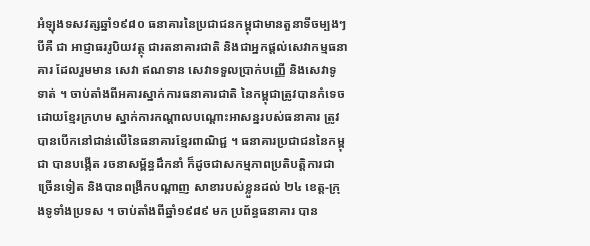អំឡុងទសវត្សឆ្នាំ១៩៨០ ធនាគារនៃប្រជាជនកម្ពុជាមានតួនាទីចម្បងៗបីគឺ ជា អាជ្ញាធររូបិយវត្ថុ ជារតនាគារជាតិ និងជាអ្នកផ្តល់សេវាកម្មធនាគារ ដែលរួមមាន សេវា ឥណទាន សេវាទទួលប្រាក់បញ្ញើ និងសេវាទូទាត់ ។ ចាប់តាំងពីអគារស្នាក់ការធនាគារជាតិ នៃកម្ពុជាត្រូវបានកំទេចដោយខ្មែរក្រហម ស្នាក់ការកណ្តាលបណ្តោះអាសន្នរបស់ធនាគារ ត្រូវបានបើកនៅជាន់លើនៃធនាគារខ្មែរពាណិជ្ជ ។ ធនាគារប្រជាជននៃកម្ពុជា បានបង្កើត រចនាសម្ព័ន្ធដឹកនាំ ក៏ដូចជាសកម្មភាពប្រតិបត្តិការជាច្រើនទៀត និងបានពង្រីកបណ្តាញ សាខារបស់ខ្លួនដល់ ២៤ ខេត្ត-ក្រុងទូទាំងប្រទស ។ ចាប់តាំងពីឆ្នាំ១៩៨៩ មក ប្រព័ន្ធធនាគារ បាន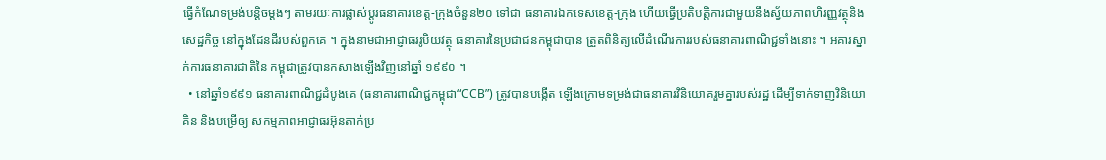ធ្វើកំណែទម្រង់បន្តិចម្តងៗ តាមរយៈការផ្លាស់ប្តូរធនាគារខេត្ត-ក្រុងចំនួន២០ ទៅជា ធនាគារឯកទេសខេត្ត-ក្រុង ហើយធ្វើប្រតិបត្តិការជាមួយនឹងស្វ័យភាពហិរញ្ញវត្ថុនិងសេដ្ឋកិច្ច នៅក្នុងដែនដីរបស់ពួកគេ ។ ក្នុងនាមជាអាជ្ញាធររូបិយវត្ថុ ធនាគារនៃប្រជាជនកម្ពុជាបាន ត្រួតពិនិត្យលើដំណើរការរបស់ធនាគារពាណិជ្ជទាំងនោះ ។ អគារស្នាក់ការធនាគារជាតិនៃ កម្ពុជាត្រូវបានកសាងឡើងវិញនៅឆ្នាំ ១៩៩០ ។
  • នៅឆ្នាំ១៩៩១ ធនាគារពាណិជ្ជដំបូងគេ (ធនាគារពាណិជ្ជកម្ពុជា“CCB”) ត្រូវបានបង្កើត ឡើងក្រោមទម្រង់ជាធនាគារវិនិយោគរួមគ្នារបស់រដ្ឋ ដើម្បីទាក់ទាញវិនិយោគិន និងបម្រើឲ្យ សកម្មភាពអាជ្ញាធរអ៊ុនតាក់ប្រ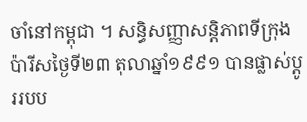ចាំនៅកម្ពុជា ។ សន្ធិសញ្ញាសន្តិភាពទីក្រុងប៉ារីសថ្ងៃទី២៣ តុលាឆ្នាំ១៩៩១ បានផ្លាស់ប្តូររបប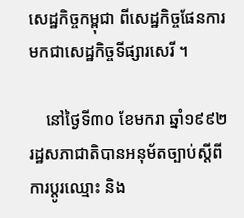សេដ្ឋកិច្ចកម្ពុជា ពីសេដ្ឋកិច្ចផែនការមកជាសេដ្ឋកិច្ចទីផ្សារសេរី ។

    នៅថ្ងៃទី៣០ ខែមករា ឆ្នាំ១៩៩២ រដ្ឋសភាជាតិបានអនុម័តច្បាប់ស្តីពីការប្តូរឈ្មោះ និង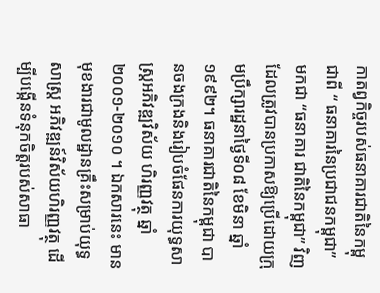កាតព្វកិច្ចរបស់ធនាគារជាតិនៃកម្ពុជាពី “ ធនាគារនៃប្រជាជនកម្ពុជា” មកជា “ធនាគារ ជាតិនៃកម្ពុជា” វិញ ដែលត្រូវបានប្រកាសឱ្យប្រើដោយក្រុមប្រឹក្សារដ្ឋនាថ្ងៃទី០៨ ខែមិនា ឆ្នាំ១៩៩២។ ធនាគារជាតិនៃកម្ពុជា បានចងក្រងនិងរៀបចំផែនការយុទ្ធសាស្រ្តអភិវឌ្ឍវិស័យ ហិរញ្ញវត្ថុ ឆ្នាំ២០០១-២០១០ ។ ឯកសារនេះ មានមុខងារជាមូលដ្ឋានគ្រឹះសម្រាប់យុទ្ធសាស្រ្ត អភិវឌ្ឍន៍វិស័យហិរញ្ញវត្ថុ ដើម្បីបង្កើនទំនុកចិត្តរបស់សាធា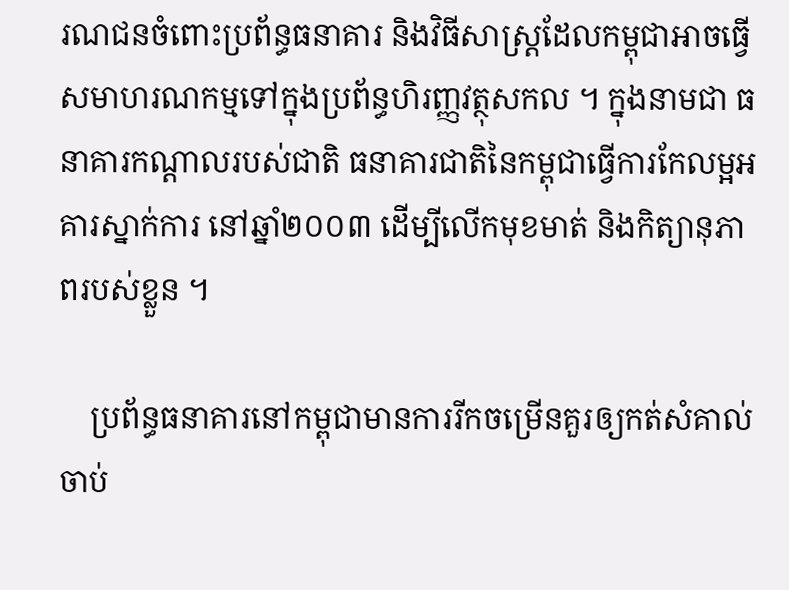រណជនចំពោះប្រព័ន្ធធនាគារ និងវិធីសាស្ត្រដែលកម្ពុជាអាចធ្វើសមាហរណកម្មទៅក្នុងប្រព័ន្ធហិរញ្ញវត្ថុសកល ។ ក្នុងនាមជា ធនាគារកណ្តាលរបស់ជាតិ ធនាគារជាតិនៃកម្ពុជាធ្វើការកែលម្អអគារស្នាក់ការ នៅឆ្នាំ២០០៣ ដើម្បីលើកមុខមាត់ និងកិត្យានុភាពរបស់ខ្លួន ។

    ប្រព័ន្ធធនាគារនៅកម្ពុជាមានការរីកចម្រើនគួរឲ្យកត់សំគាល់ ចាប់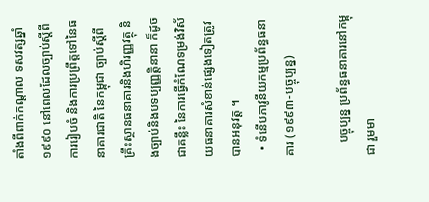តាំងពីពាក់កណ្តាល ទសវត្សឆ្នាំ១៩៩០ នៅពេលដែលច្បាប់ស្តីពីការរៀបចំ និងការប្រព្រឹត្ដទៅនៃធនាគារជាតិ នៃកម្ពុជា ច្បាប់ស្តីពីគ្រឹះស្ថានធនាគារនិងហិរញ្ញវត្ថុ និងច្បាប់និងបទប្បញ្ញត្តិនានា ក៏ដូចជាគន្លឹះ នៃការធ្វើកំណែទម្រង់វិស័យធនាគារសំខាន់ផ្សេងទៀតត្រូវបានអនុវត្ត ។
  • ទំនើបភាវូនីយកម្មប្រព័ន្ធធនាគារ (១៩៩៣-បច្ចុប្បន្ន)

    បច្ចុប្បន្ន ប្រព័ន្ធធនាគារនៅកម្ពុជា រួមមា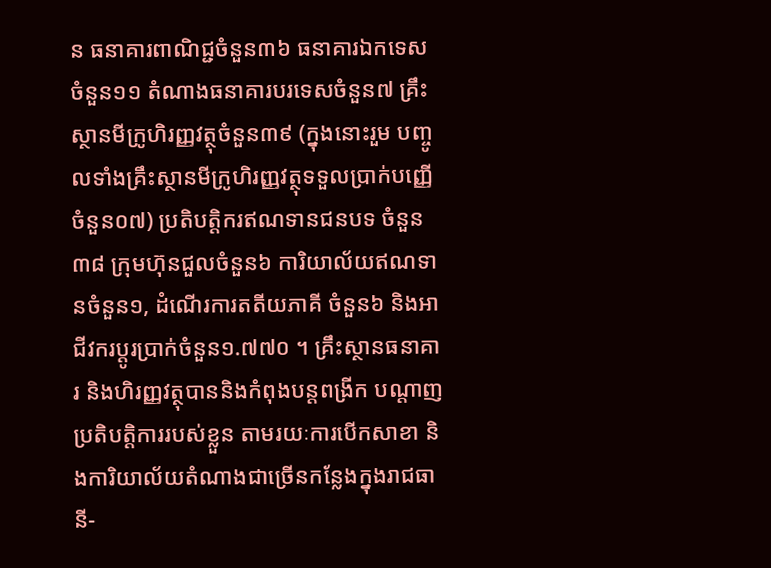ន ធនាគារពាណិជ្ជចំនួន៣៦ ធនាគារឯកទេស ចំនួន១១ តំណាងធនាគារបរទេសចំនួន៧ គ្រឹះស្ថានមីក្រូហិរញ្ញវត្ថុចំនួន៣៩ (ក្នុងនោះរួម បញ្ចូលទាំងគ្រឹះស្ថានមីក្រូហិរញ្ញវត្ថុទទួលប្រាក់បញ្ញើចំនួន០៧) ប្រតិបត្តិករឥណទានជនបទ ចំនួន៣៨ ក្រុមហ៊ុនជួលចំនួន៦ ការិយាល័យឥណទានចំនួន១, ដំណើរការតតីយភាគី ចំនួន៦ និងអាជីវករប្តូរប្រាក់ចំនួន១.៧៧០ ។ គ្រឹះស្ថានធនាគារ និងហិរញ្ញវត្ថុបាននិងកំពុងបន្តពង្រីក បណ្តាញប្រតិបត្តិការរបស់ខ្លួន តាមរយៈការបើកសាខា និងការិយាល័យតំណាងជាច្រើនកន្លែងក្នុងរាជធានី-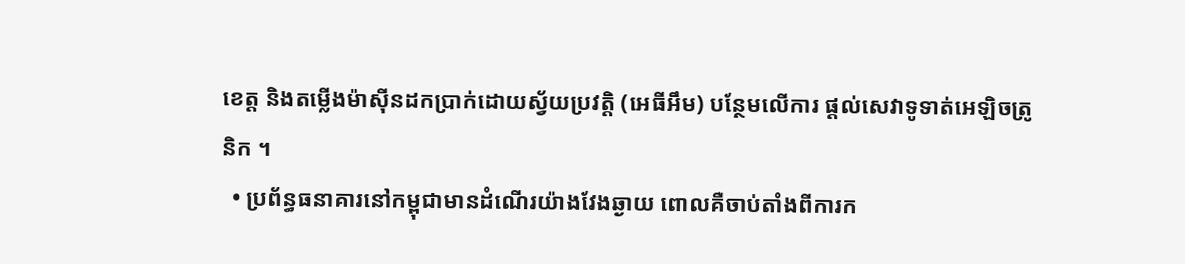ខេត្ត និងតម្លើងម៉ាស៊ីនដកប្រាក់ដោយស្វ័យប្រវត្តិ (អេធីអឹម) បន្ថែមលើការ ផ្តល់សេវាទូទាត់អេឡិចត្រូនិក ។
  • ប្រព័ន្ធធនាគារនៅកម្ពុជាមានដំណើរយ៉ាងវែងឆ្ងាយ ពោលគឺចាប់តាំងពីការក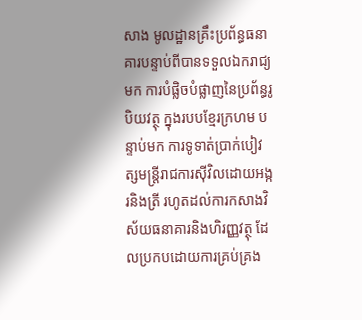សាង មូលដ្ឋានគ្រឹះប្រព័ន្ធធនាគារបន្ទាប់ពីបានទទួលឯករាជ្យ មក ការបំផ្លិចបំផ្លាញនៃប្រព័ន្ធរូបិយវត្ថុ ក្នុងរបបខ្មែរក្រហម បន្ទាប់មក ការទូទាត់ប្រាក់បៀវត្សមន្ត្រីរាជការស៊ីវិលដោយអង្ករនិងត្រី រហូតដល់ការកសាងវិស័យធនាគារនិងហិរញ្ញវត្ថុ ដែលប្រកបដោយការគ្រប់គ្រង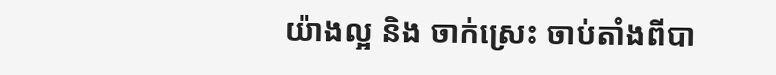យ៉ាងល្អ និង ចាក់ស្រេះ ចាប់តាំងពីបា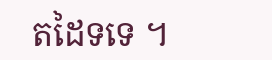តដៃទទេ ។